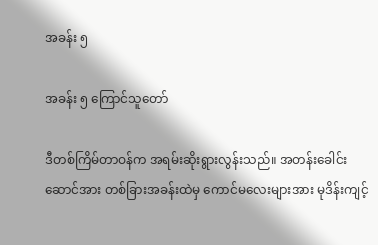အခန်း ၅

အခန်း ၅ ကြောင်သူတော်

ဒီတစ်ကြိမ်တာဝန်က အရမ်းဆိုးရွားလွန်းသည်။ အတန်းခေါင်းဆောင်အား တစ်ခြားအခန်းထဲမှ ကောင်မလေးများအား မုဒိန်းကျင့်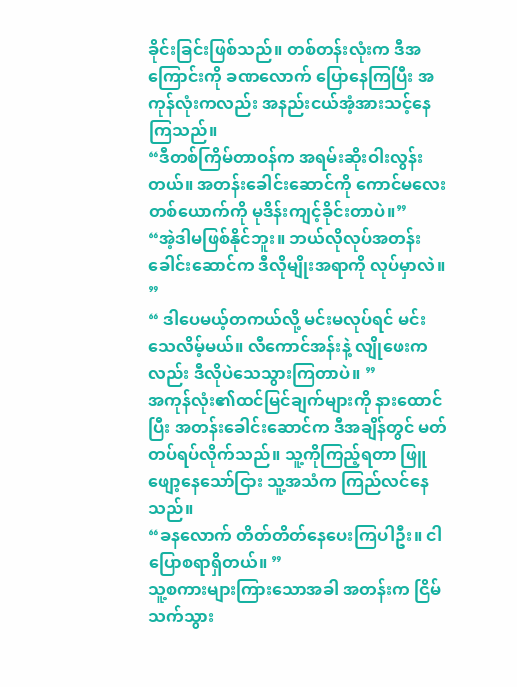ခိုင်းခြင်းဖြစ်သည်။ တစ်တန်းလုံးက ဒီအကြောင်းကို ခဏလောက် ပြောနေကြပြီး အကုန်လုံးကလည်း အနည်းငယ်အံ့အားသင့်နေကြသည်။
“ဒီတစ်ကြိမ်တာဝန်က အရမ်းဆိုးဝါးလွန်းတယ်။ အတန်းခေါင်းဆောင်ကို ကောင်မလေးတစ်ယောက်ကို မုဒိန်းကျင့်ခိုင်းတာပဲ။”
“အဲ့ဒါမဖြစ်နိုင်ဘူး။ ဘယ်လိုလုပ်အတန်းခေါင်းဆောင်က ဒီလိုမျိုးအရာကို လုပ်မှာလဲ။ ”
“ ဒါပေမယ့်တကယ်လို့ မင်းမလုပ်ရင် မင်းသေလိမ့်မယ်။ လီကောင်အန်းနဲ့ လျိုဖေးကလည်း ဒီလိုပဲသေသွားကြတာပဲ။ ”
အကုန်လုံး၏ထင်မြင်ချက်များကို နားထောင်ပြီး အတန်းခေါင်းဆောင်က ဒီအချိန်တွင် မတ်တပ်ရပ်လိုက်သည်။ သူ့ကိုကြည့်ရတာ ဖြူဖျော့နေသော်ငြား သူ့အသံက ကြည်လင်နေသည်။
“ခနလောက် တိတ်တိတ်နေပေးကြပါဦး။ ငါ ပြောစရာရှိတယ်။ ”
သူ့စကားများကြားသောအခါ အတန်းက ငြိမ်သက်သွား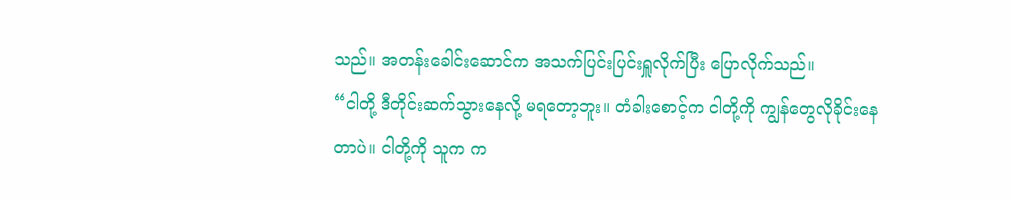သည်။ အတန်းခေါင်းဆောင်က အသက်ပြင်းပြင်းရှူလိုက်ပြီး ပြောလိုက်သည်။
“ငါတို့ ဒီတိုင်းဆက်သွားနေလို့ မရတော့ဘူး။ တံခါးစောင့်က ငါတို့ကို ကျွန်တွေလိုခိုင်းနေတာပဲ။ ငါတို့ကို သူက က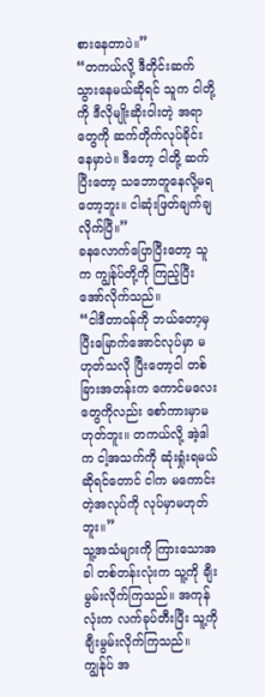စားနေတာပဲ။”
“တကယ်လို့ ဒီတိုင်းဆက်သွားနေမယ်ဆိုရင် သူက ငါတို့ကို ဒီလိုမျိုးဆိုးဝါးတဲ့ အရာတွေကို ဆက်တိုက်လုပ်ခိုင်းနေမှာပဲ။ ဒီတော့ ငါတို့ ဆက်ပြီးတော့ သဘောတူနေလို့မရတော့ဘူး။ ငါဆုံးဖြတ်ချက်ချလိုက်ပြီ။”
ခနလောက်ပြောပြီးတော့ သူက ကျွန်ုပ်တို့ကို ကြည့်ပြီးအော်လိုက်သည်။
“ငါဒီတာဝန်ကို ဘယ်တော့မှ ပြီးမြောက်အောင်လုပ်မှာ မဟုတ်သလို ပြီးတော့ငါ တစ်ခြားအတန်းက ကောင်မလေးတွေကိုလည်း စော်ကားမှာမဟုတ်ဘူး။ တကယ်လို့ အဲ့ဒါက ငါ့အသက်ကို ဆုံးရှုံးရမယ်ဆိုရင်တောင် ငါက မကောင်းတဲ့အလုပ်ကို လုပ်မှာမဟုတ်ဘူး။”
သူ့အသံများကို ကြားသောအခါ တစ်တန်းလုံးက သူ့ကို ချီးမွမ်းလိုက်ကြသည်။ အကုန်လုံးက လက်ခုပ်တီးပြီး သူ့ကိုချီးမွမ်းလိုက်ကြသည်။ ကျွန်ုပ် အ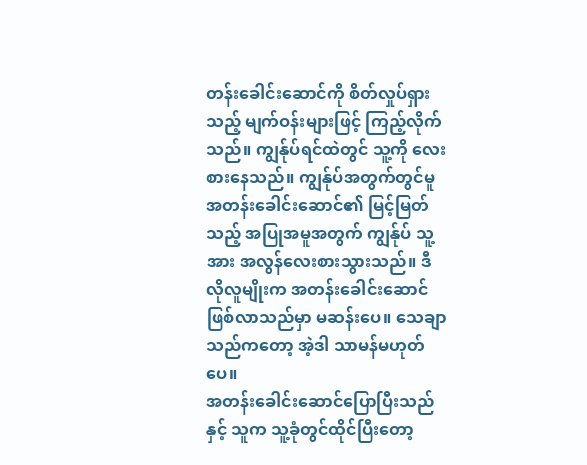တန်းခေါင်းဆောင်ကို စိတ်လှုပ်ရှားသည့် မျက်ဝန်းများဖြင့် ကြည့်လိုက်သည်။ ကျွန်ုပ်ရင်ထဲတွင် သူ့ကို လေးစားနေသည်။ ကျွန်ုပ်အတွက်တွင်မူ အတန်းခေါင်းဆောင်၏ မြင့်မြတ်သည့် အပြုအမူအတွက် ကျွန်ုပ် သူ့အား အလွန်လေးစားသွားသည်။ ဒီလိုလူမျိုးက အတန်းခေါင်းဆောင် ဖြစ်လာသည်မှာ မဆန်းပေ။ သေချာသည်ကတော့ အဲ့ဒါ သာမန်မဟုတ်ပေ။
အတန်းခေါင်းဆောင်ပြောပြီးသည်နှင့် သူက သူ့ခုံတွင်ထိုင်ပြီးတော့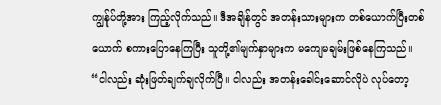ကျွန်ုပ်တို့အား ကြည့်လိုက်သည်။ ဒီအချိန်တွင် အတန်းသားများက တစ်ယောက်ပြီးတစ်ယောက် စကားပြောနေကြပြီး သူတို့၏မျက်နှာများက မကျေမချမ်းဖြစ်နေကြသည်။
“ငါလည်း ဆုံးဖြတ်ချက်ချလိုက်ပြီ။ ငါလည်း အတန်းခေါင်းဆောင်လိုပဲ လုပ်တော့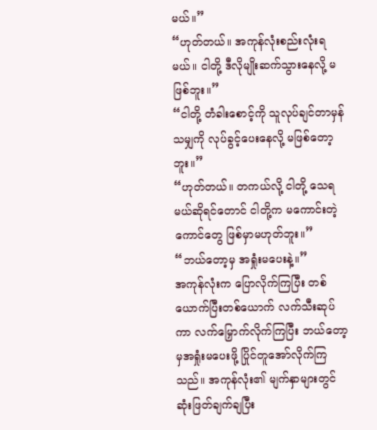မယ်။”
“ဟုတ်တယ်။ အကုန်လုံးစည်းလုံးရမယ်။ ငါတို့ ဒီလိုမျိုးဆက်သွားနေလို့ မဖြစ်ဘူး။”
“ငါတို့ တံခါးစောင့်ကို သူလုပ်ချင်တာမှန်သမျှကို လုပ်ခွင့်ပေးနေလို့ မဖြစ်တော့ဘူး။”
“ဟုတ်တယ်။ တကယ်လို့ ငါတို့ သေရမယ်ဆိုရင်တောင် ငါတို့က မကောင်းတဲ့ကောင်တွေ ဖြစ်မှာမဟုတ်ဘူး။”
“ဘယ်တော့မှ အရှုံးမပေးနဲ့။”
အကုန်လုံးက ပြောလိုက်ကြပြီး တစ်ယောက်ပြီးတစ်ယောက် လက်သီးဆုပ်ကာ လက်မြှောက်လိုက်ကြပြီး ဘယ်တော့မှအရှုံးမပေးဖို့ ပြိုင်တူအော်လိုက်ကြသည်။ အကုန်လုံး၏ မျက်နှာများတွင် ဆုံးဖြတ်ချက်ချပြီး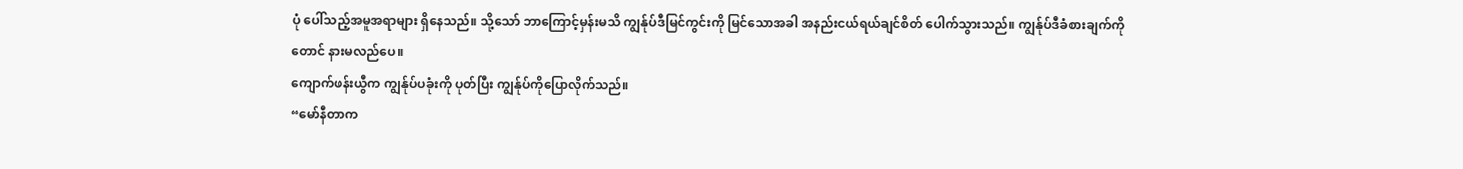ပုံ ပေါ်သည့်အမူအရာများ ရှိနေသည်။ သို့သော် ဘာကြောင့်မှန်းမသိ ကျွန်ုပ်ဒီမြင်ကွင်းကို မြင်သောအခါ အနည်းငယ်ရယ်ချင်စိတ် ပေါက်သွားသည်။ ကျွန်ုပ်ဒီခံစားချက်ကိုတောင် နားမလည်ပေ။
ကျောက်ဖန်းယွီက ကျွန်ုပ်ပခုံးကို ပုတ်ပြီး ကျွန်ုပ်ကိုပြောလိုက်သည်။
“မော်နီတာက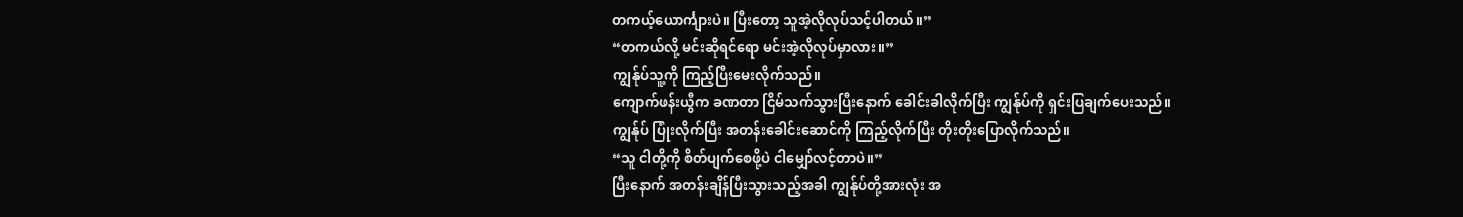တကယ့်ယောင်္ကျားပဲ။ ပြီးတော့ သူအဲ့လိုလုပ်သင့်ပါတယ်။”
“တကယ်လို့ မင်းဆိုရင်ရော မင်းအဲ့လိုလုပ်မှာလား။”
ကျွန်ုပ်သူ့ကို ကြည့်ပြီးမေးလိုက်သည်။
ကျောက်ဖန်းယွီက ခဏတာ ငြိမ်သက်သွားပြီးနောက် ခေါင်းခါလိုက်ပြီး ကျွန်ုပ်ကို ရှင်းပြချက်ပေးသည်။
ကျွန်ုပ် ပြုံးလိုက်ပြီး အတန်းခေါင်းဆောင်ကို ကြည့်လိုက်ပြီး တိုးတိုးပြောလိုက်သည်။
“သူ ငါတို့ကို စိတ်ပျက်စေဖို့ပဲ ငါမျှော်လင့်တာပဲ။”
ပြီးနောက် အတန်းချိန်ပြီးသွားသည့်အခါ ကျွန်ုပ်တို့အားလုံး အ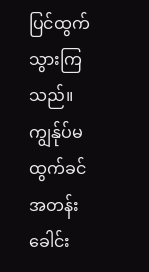ပြင်ထွက်သွားကြသည်။ ကျွန်ုပ်မထွက်ခင် အတန်းခေါင်း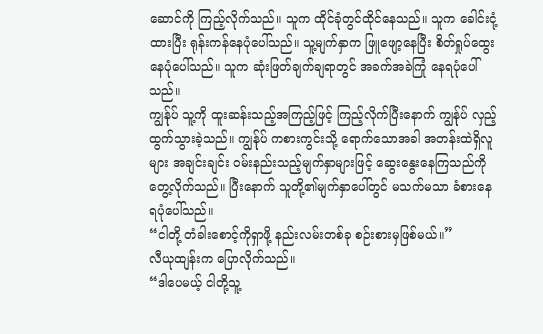ဆောင်ကို ကြည့်လိုက်သည်။ သူက ထိုင်ခုံတွင်ထိုင်နေသည်။ သူက ခေါင်းငုံ့ထားပြီး ရုန်းကန်နေပုံပေါ်သည်။ သူ့မျက်နှာက ဖြူဖျော့နေပြီး စိတ်ရှုပ်ထွေးနေပုံပေါ်သည်။ သူက ဆုံးဖြတ်ချက်ချရာတွင် အခက်အခဲကြုံ နေရပုံပေါ်သည်။
ကျွန်ုပ် သူ့ကို ထူးဆန်းသည့်အကြည့်ဖြင့် ကြည့်လိုက်ပြီးနောက် ကျွန်ုပ် လှည့်ထွက်သွားခဲ့သည်။ ကျွန်ုပ် ကစားကွင်းသို့ ရောက်သောအခါ အတန်းထဲရှိလူများ အချင်းချင်း ဝမ်းနည်းသည့်မျက်နှာများဖြင့် ဆွေးနွေးနေကြသည်ကို တွေ့လိုက်သည်။ ပြီးနောက် သူတို့၏မျက်နှာပေါ်တွင် မသက်မသာ ခံစားနေရပုံ‌ပေါ်သည်။
“ငါတို့ တံခါးစောင့်ကိုရှာဖို့ နည်းလမ်းတစ်ခု စဉ်းစားမှဖြစ်မယ်။”
လီယုထျန်းက ပြောလိုက်သည်။
“ဒါပေမယ့် ငါတို့သူ့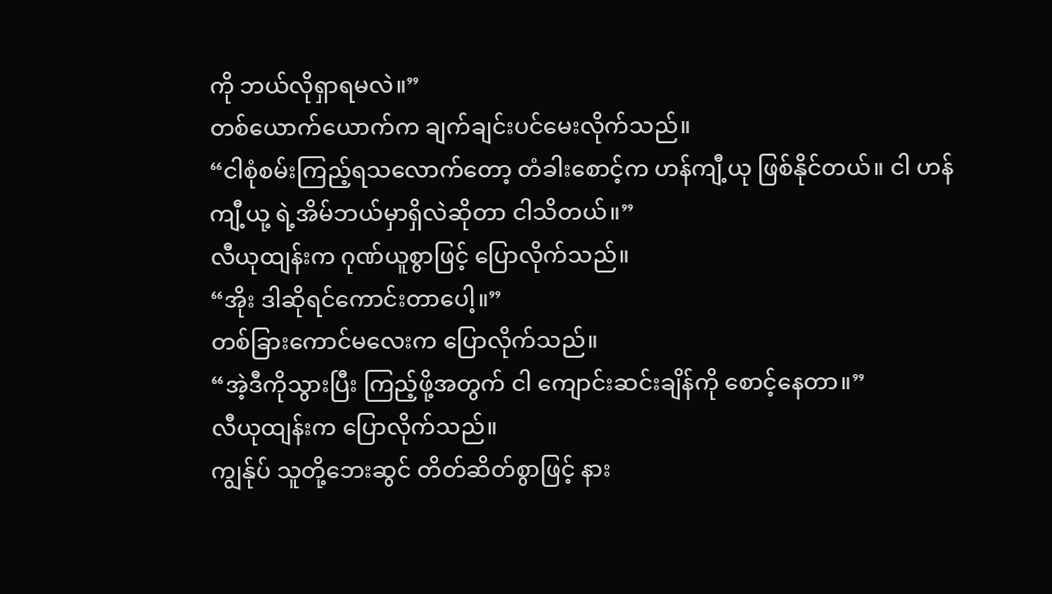ကို ဘယ်လိုရှာရမလဲ။”
တစ်ယောက်ယောက်က ချက်ချင်းပင်မေးလိုက်သည်။
“ငါစုံစမ်းကြည့်ရသလောက်တော့ တံခါးစောင့်က ဟန်ကျီ့ယု ဖြစ်နိုင်တယ်။ ငါ ဟန်ကျီ့ယု့ ရဲ့အိမ်ဘယ်မှာရှိလဲဆိုတာ ငါသိတယ်။”
လီယုထျန်းက ဂုဏ်ယူစွာဖြင့် ပြောလိုက်သည်။
“အိုး ဒါဆိုရင်ကောင်းတာပေါ့။”
တစ်ခြားကောင်မလေးက ပြောလိုက်သည်။
“အဲ့ဒီကိုသွားပြီး ကြည့်ဖို့အတွက် ငါ ကျောင်းဆင်းချိန်ကို စောင့်နေတာ။”
လီယုထျန်းက ပြောလိုက်သည်။
ကျွန်ုပ် သူတို့ဘေးဆွင် တိတ်ဆိတ်စွာဖြင့် နား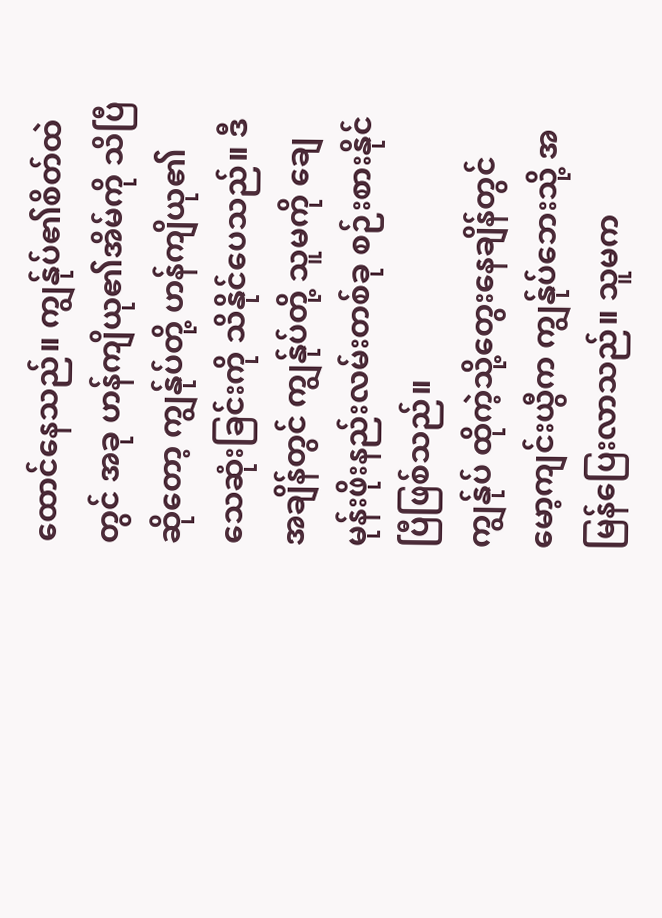ထောင်နေသည်။ ကျွန်ုပ်၏စိတ်ထဲတွင် အခု ဟန်ကျိယု၏အိမ်ကို သိပြီဆိုတော့ ကျွန်ုပ်တို့ ဟန်ကျိယု၏သေဆုံးခြင်းကို သိနိုင်ပေသည်။ ဒီအချိန်တွင် ကျွန်ုပ်တို့ သူမကို ချေမုန်းဖိုးနည်းလမ်းတစ်ခု စဉ်းစားနိုင်ပြီဖြစ်သည်။
ကျွန်ုပ် ထိုကဲ့သို့တွေးနေချိန်တွင် မော့ကျင်းယွီက ကျွန်ုပ်ဘေးသို့ အမြန်ပြေးလာသည်။ သူမက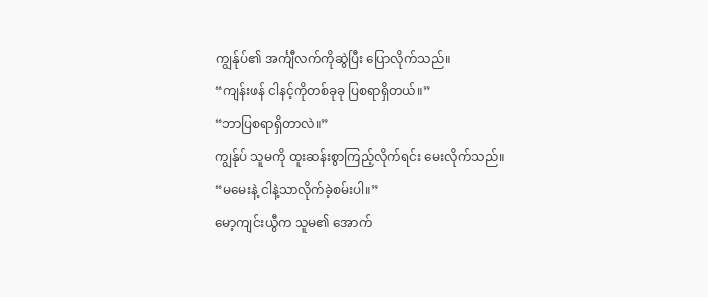ကျွန်ုပ်၏ အင်္ကျီလက်ကိုဆွဲပြီး ပြောလိုက်သည်။
“ကျန်းဖန် ငါနင့်ကိုတစ်ခုခု ပြစရာရှိတယ်။”
“ဘာပြစရာရှိတာလဲ။”
ကျွန်ုပ် သူမကို ထူးဆန်းစွာကြည့်လိုက်ရင်း မေးလိုက်သည်။
“မမေးနဲ့ ငါနဲ့သာလိုက်ခဲ့စမ်းပါ။”
မော့ကျင်းယွီက သူမ၏ အောက်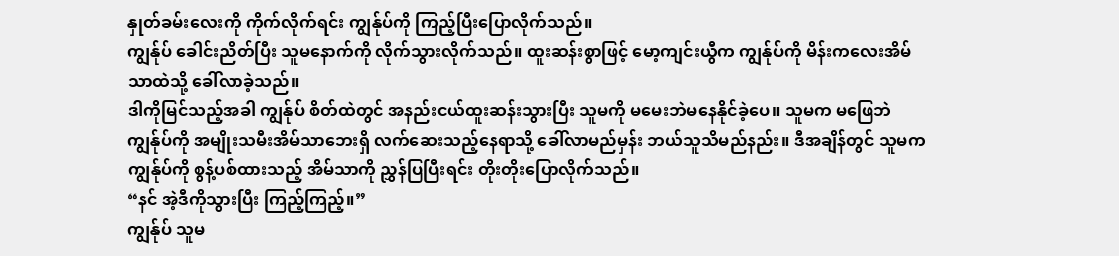နှုတ်ခမ်းလေးကို ကိုက်လိုက်ရင်း ကျွန်ုပ်ကို ကြည့်ပြီးပြောလိုက်သည်။
ကျွန်ုပ် ခေါင်းညိတ်ပြီး သူမနောက်ကို လိုက်သွားလိုက်သည်။ ထူးဆန်းစွာဖြင့် မော့ကျင်းယွီက ကျွန်ုပ်ကို မိန်းကလေးအိမ်သာထဲသို့ ခေါ်လာခဲ့သည်။
ဒါကိုမြင်သည့်အခါ ကျွန်ုပ် စိတ်ထဲတွင် အနည်းငယ်ထူးဆန်းသွားပြီး သူမကို မမေးဘဲမနေနိုင်ခဲ့ပေ။ သူမက မဖြေဘဲ ကျွန်ုပ်ကို အမျိုးသမီးအိမ်သာဘေးရှိ လက်ဆေးသည့်နေရာသို့ ခေါ်လာမည်မှန်း ဘယ်သူသိမည်နည်း။ ဒီအချိန်တွင် သူမက ကျွန်ုပ်ကို စွန့်ပစ်ထားသည့် အိမ်သာကို ညွှန်ပြပြီးရင်း တိုးတိုးပြောလိုက်သည်။
“နင် အဲ့ဒီကိုသွားပြီး ကြည့်ကြည့်။”
ကျွန်ုပ် သူမ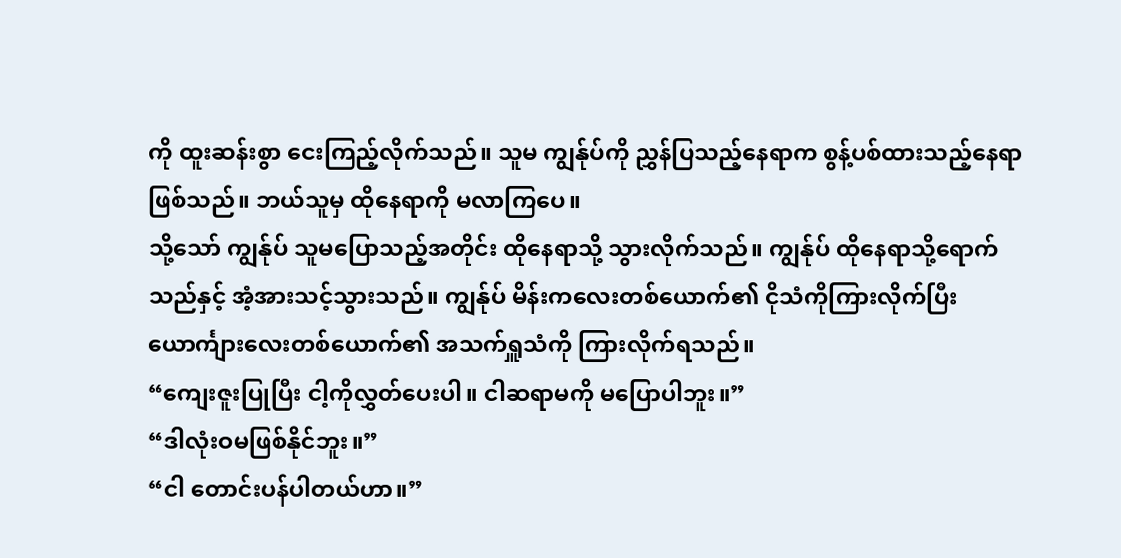ကို ထူးဆန်းစွာ ငေးကြည့်လိုက်သည်။ သူမ ကျွန်ုပ်ကို ညွှန်ပြသည့်နေရာက စွန့်ပစ်ထားသည့်နေရာဖြစ်သည်။ ဘယ်သူမှ ထိုနေရာကို မလာကြပေ။
သို့သော် ကျွန်ုပ် သူမပြောသည့်အတိုင်း ထိုနေရာသို့ သွားလိုက်သည်။ ကျွန်ုပ် ထိုနေရာသို့ရောက်သည်နှင့် အံ့အားသင့်သွားသည်။ ကျွန်ုပ် မိန်းကလေးတစ်ယောက်၏ ငိုသံကိုကြားလိုက်ပြီး ယောင်္ကျားလေးတစ်ယောက်၏ အသက်ရှူသံကို ကြားလိုက်ရသည်။
“ကျေးဇူးပြုပြီး ငါ့ကိုလွှတ်ပေးပါ။ ငါဆရာမကို မပြောပါဘူး။”
“ဒါလုံးဝမဖြစ်နိုင်ဘူး။”
“ငါ တောင်းပန်ပါတယ်ဟာ။”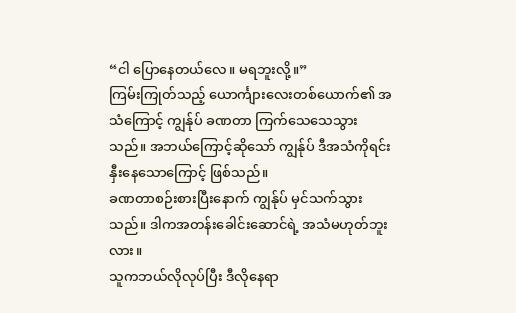“ငါ ပြောနေတယ်လေ။ မရဘူးလို့။”
ကြမ်းကြုတ်သည့် ယောင်္ကျားလေးတစ်ယောက်၏ အသံကြောင့် ကျွန်ုပ် ခဏတာ ကြက်သေသေသွားသည်။ အဘယ်ကြောင့်ဆိုသော် ကျွန်ုပ် ဒီအသံကိုရင်းနှီးနေသောကြောင့် ဖြစ်သည်။
ခဏတာစဉ်းစားပြီးနောက် ကျွန်ုပ် မှင်သက်သွားသည်။ ဒါကအတန်းခေါင်းဆောင်ရဲ့ အသံမဟုတ်ဘူးလား။
သူကဘယ်လိုလုပ်ပြီး ဒီလိုနေရာ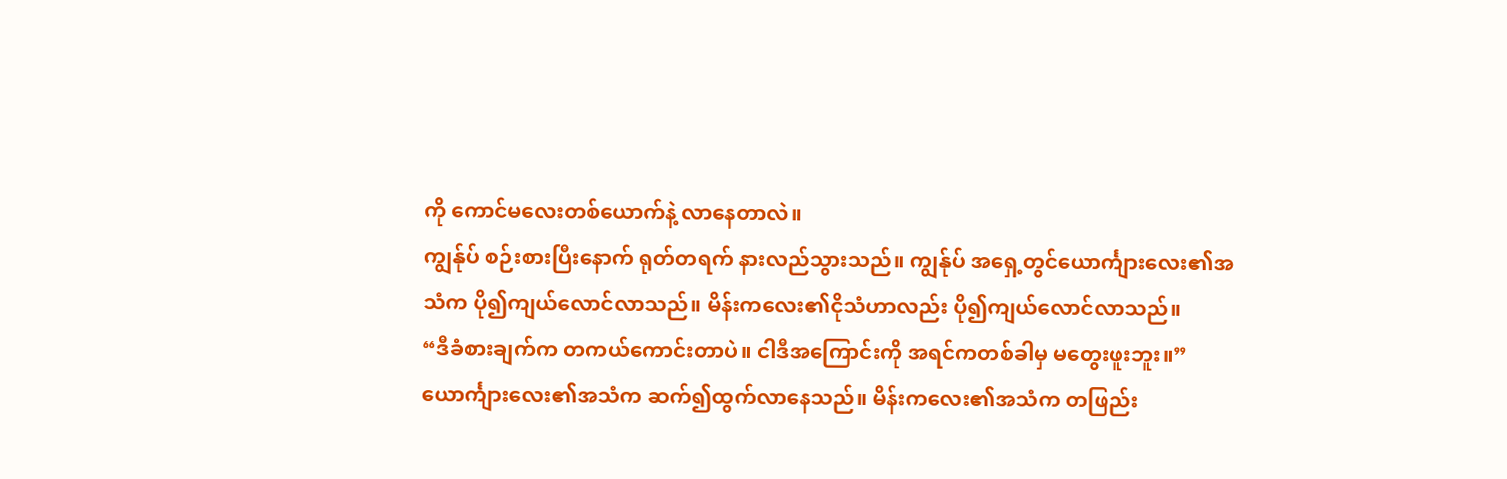ကို ကောင်မလေးတစ်ယောက်နဲ့ လာနေတာလဲ။
ကျွန်ုပ် စဉ်းစားပြီးနောက် ရုတ်တရက် နားလည်သွားသည်။ ကျွန်ုပ် အရှေ့တွင်ယောင်္ကျားလေး၏အသံက ပို၍ကျယ်လောင်လာသည်။ မိန်းကလေး၏ငိုသံဟာလည်း ပို၍ကျယ်လောင်လာသည်။
“ဒီခံစားချက်က တကယ်ကောင်းတာပဲ။ ငါဒီအကြောင်းကို အရင်ကတစ်ခါမှ မတွေးဖူးဘူး။”
ယောင်္ကျားလေး၏အသံက ဆက်၍ထွက်လာနေသည်။ မိန်းကလေး၏အသံက တဖြည်း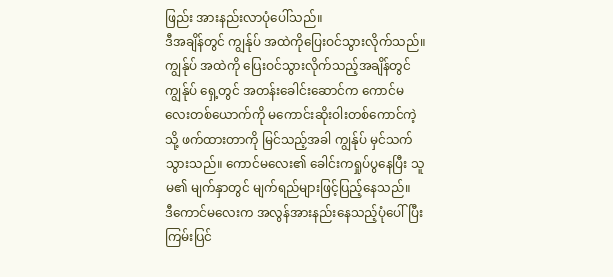ဖြည်း အားနည်းလာပုံပေါ်သည်။
ဒီအချိန်တွင် ကျွန်ုပ် အထဲကိုပြေးဝင်သွားလိုက်သည်။
ကျွန်ုပ် အထဲကို ပြေးဝင်သွားလိုက်သည့်အချိန်တွင် ကျွန်ုပ် ရှေ့တွင် အတန်း‌ခေါင်းဆောင်က ကောင်မလေးတစ်‌ယောက်ကို မကောင်းဆိုးဝါးတစ်ကောင်ကဲ့သို့ ဖက်ထားတာကို မြင်သည့်အခါ ကျွန်ုပ် မှင်သက်သွားသည်။ ကောင်မလေး၏ ခေါင်းကရှုပ်ပွနေပြီး သူမ၏ မျက်နှာတွင် မျက်ရည်များဖြင့်ပြည့်နေသည်။
ဒီကောင်မလေးက အလွန်အားနည်းနေသည့်ပုံပေါ်ပြီး ကြမ်းပြင်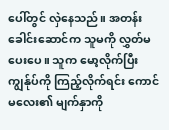ပေါ်တွင် လှဲနေသည်။ အတန်းခေါင်းဆောင်က သူမကို လွှတ်မပေးပေ။ သူက မော့လိုက်ပြီး ကျွန်ုပ်ကို ကြည့်လိုက်ရင်း ကောင်မလေး၏ မျက်နှာကို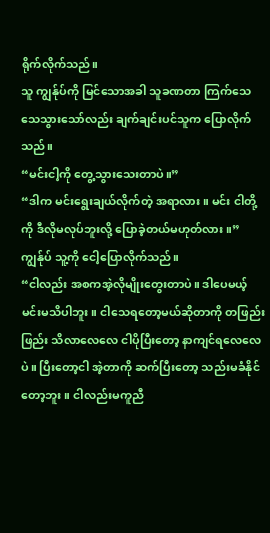ရိုက်လိုက်သည်။
သူ ကျွန်ုပ်ကို မြင်သောအခါ သူခဏတာ ကြက်သေသေသွားသော်လည်း ချက်ချင်းပင်သူက ပြောလိုက်သည်။
“မင်းငါ့ကို တွေ့သွားသေးတာပဲ။”
“ဒါက မင်းရွေးချယ်လိုက်တဲ့ အရာလား။ မင်း ငါတို့ကို ဒီလိုမလုပ်ဘူးလို့ ပြောခဲ့တယ်မဟုတ်လား။”
ကျွန်ုပ် သူ့ကို ငေါ့ပြောလိုက်သည်။
“ငါလည်း အစကအဲ့လိုမျိုးတွေးတာပဲ။ ဒါပေမယ့် မင်းမသိပါဘူး။ ငါသေရတော့မယ်ဆိုတာကို တဖြည်းဖြည်း သိလာလေလေ ငါပိုပြီးတော့ နာကျင်ရလေလေပဲ။ ပြီးတော့ငါ အဲ့တာကို ဆက်ပြီးတော့ သည်းမခံနိုင်တော့ဘူး။ ငါလည်းမကူညီ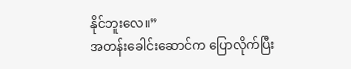နိုင်ဘူးလေ။”
အတန်းခေါင်းဆောင်က ပြောလိုက်ပြီး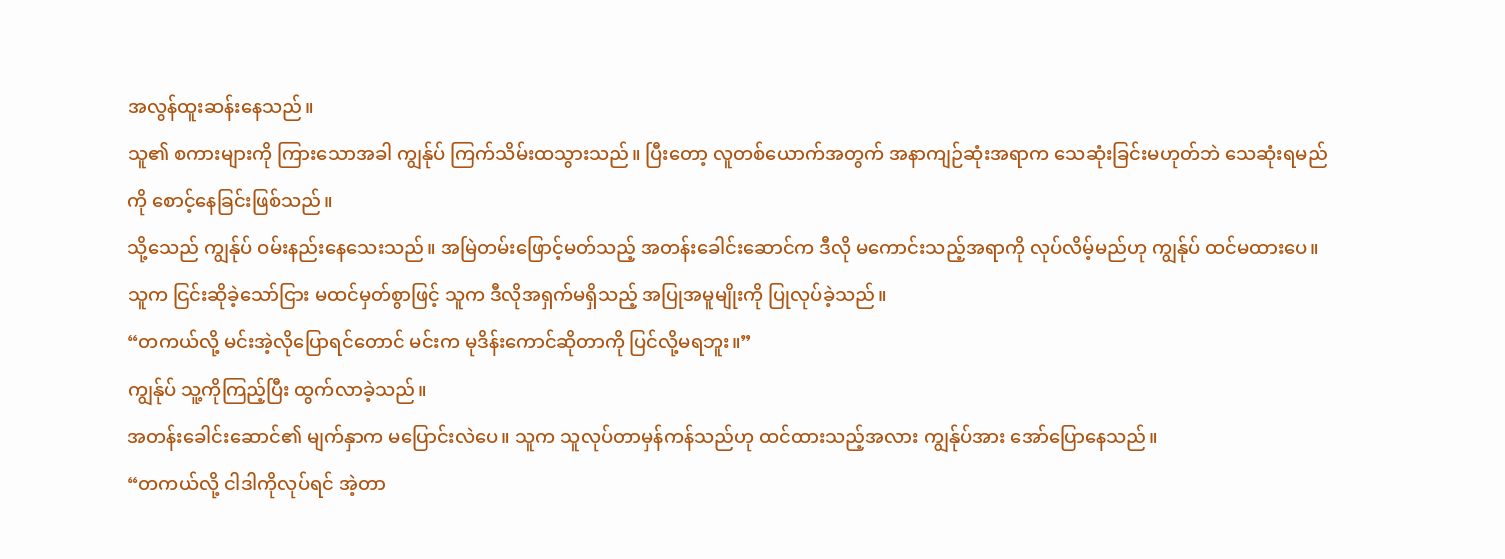အလွန်ထူးဆန်းနေသည်။
သူ၏ စကားများကို ကြားသောအခါ ကျွန်ုပ် ကြက်သိမ်းထသွားသည်။ ပြီးတော့ လူတစ်ယောက်အတွက် အနာကျဉ်ဆုံးအရာက သေဆုံးခြင်းမဟုတ်ဘဲ သေဆုံးရမည်ကို စောင့်နေခြင်းဖြစ်သည်။
သို့သေည် ကျွန်ုပ် ဝမ်းနည်းနေသေးသည်။ အမြဲတမ်းဖြောင့်မတ်သည့် အတန်းခေါင်းဆောင်က ဒီလို မကောင်းသည့်အရာကို လုပ်လိမ့်မည်ဟု ကျွန်ုပ် ထင်မထားပေ။ သူက ငြင်းဆိုခဲ့သော်ငြား မထင်မှတ်စွာဖြင့် သူက ဒီလိုအရှက်မရှိသည့် အပြုအမူမျိုးကို ပြုလုပ်ခဲ့သည်။
“တကယ်လို့ မင်းအဲ့လိုပြောရင်တောင် မင်းက မုဒိန်းကောင်ဆိုတာကို ပြင်လို့မရဘူး။”
ကျွန်ုပ် သူ့ကိုကြည့်ပြီး ထွက်လာခဲ့သည်။
အတန်းခေါင်းဆောင်၏ မျက်နှာက မပြောင်းလဲပေ။ သူက သူလုပ်တာမှန်ကန်သည်ဟု ထင်ထားသည့်အလား ကျွန်ုပ်အား အော်ပြောနေသည်။
“တကယ်လို့ ငါဒါကိုလုပ်ရင် အဲ့တာ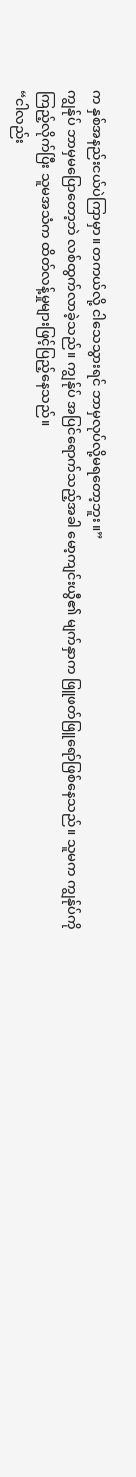က နှစ်အနည်းငယ်ပဲကြာမှာ။ တကယ်လို့ ငါသေသွားရင် ဘာမှလုပ်လို့မရတော့ဘူး။”
ကျွန်ုပ် ဘာမှမပြောတော့ဘဲ လစ်ထွက်လာခဲ့သည်။ ကျွန်ုပ် အပြင်ရောက်သည့်အခါ မော့ကျင်းယွီ၏ မျက်နှာက ဖြူဖတ်ဖြူရော်ဖြစ်နေသည်။ သူမက ကျွန်ုပ်ကို ကြည့်လိုက်ပြီး သူမအသံက ထိတ်လန့်မှုများဖြင့်ပြည့်နေသည်။
“ငါလည်း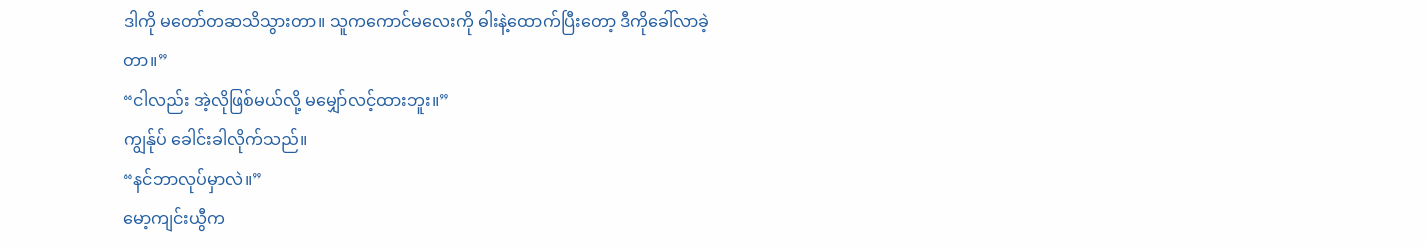ဒါကို မတော်တဆသိသွားတာ။ သူကကောင်မလေးကို ဓါးနဲ့ထောက်ပြီးတော့ ဒီကိုခေါ်လာခဲ့တာ။”
“ငါလည်း အဲ့လိုဖြစ်မယ်လို့ မမျှော်လင့်ထားဘူး။”
ကျွန်ုပ် ခေါင်းခါလိုက်သည်။
“နင်ဘာလုပ်မှာလဲ။”
မော့ကျင်းယွီက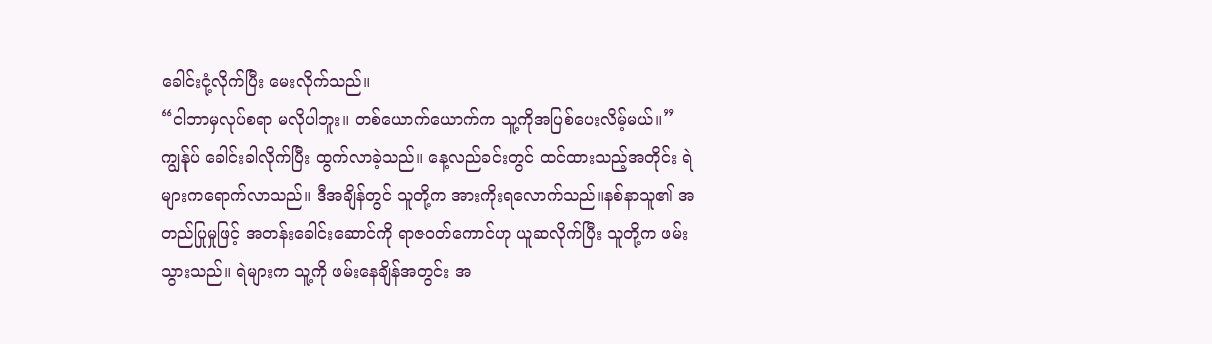ခေါင်းငုံ့လိုက်ပြီး မေးလိုက်သည်။
“ငါဘာမှလုပ်စရာ မလိုပါဘူး။ တစ်ယောက်ယောက်က သူ့ကိုအပြစ်ပေးလိမ့်မယ်။”
ကျွန်ုပ် ခေါင်းခါလိုက်ပြီး ထွက်လာခဲ့သည်‌။ နေ့လည်ခင်းတွင် ထင်ထားသည့်အတိုင်း ရဲများကရောက်လာသည်။ ဒီအချိန်တွင် သူတို့က အားကိုးရလောက်သည်။နစ်နာသူ၏ အတည်ပြုမှုဖြင့် အတန်းခေါင်းဆောင်ကို ရာဇဝတ်ကောင်ဟု ယူဆလိုက်ပြီး သူတို့က ဖမ်းသွားသည်။ ရဲများက သူ့ကို ဖမ်းနေချိန်အတွင်း အ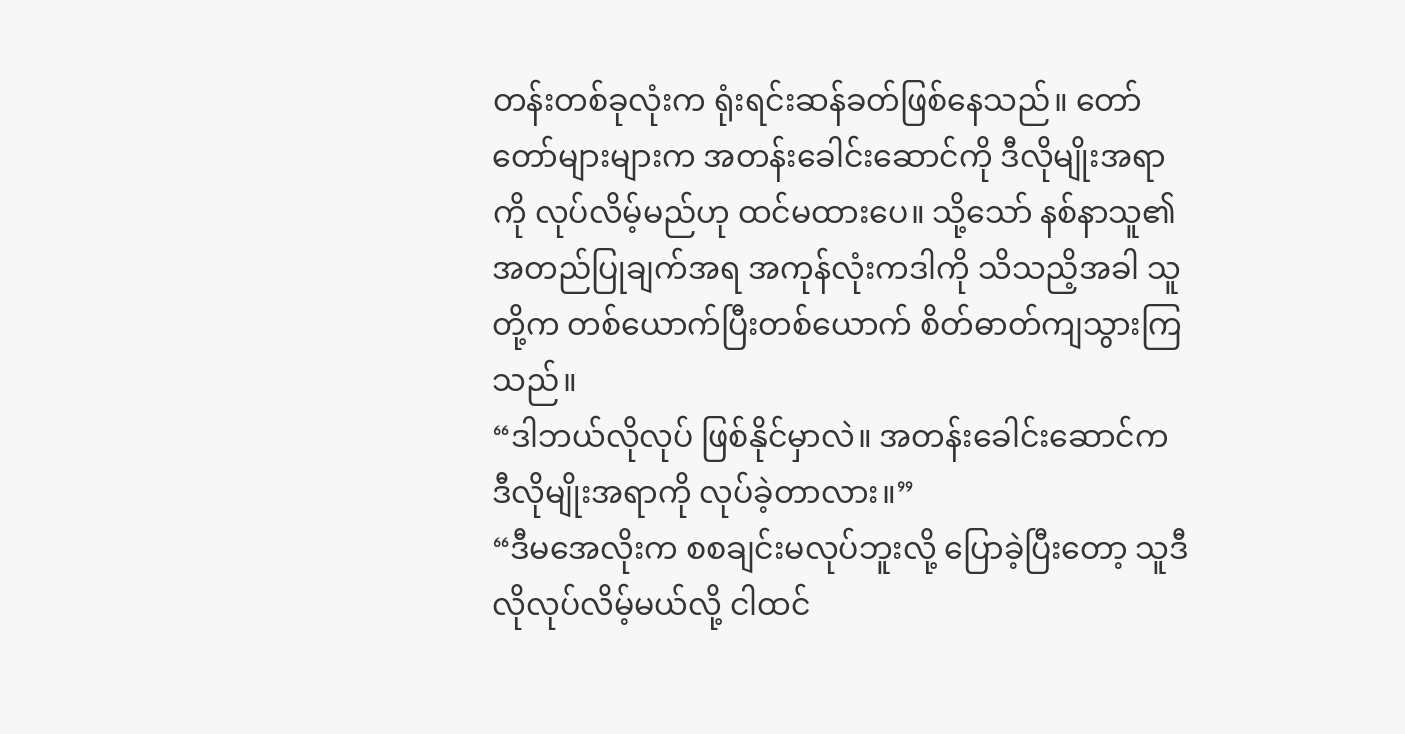တန်းတစ်ခုလုံးက ရုံးရင်းဆန်ခတ်ဖြစ်နေသည်။ တော်တော်များများက အတန်းခေါင်းဆောင်ကို ဒီလိုမျိုးအရာကို လုပ်လိမ့်မည်ဟု ထင်မထားပေ။ သို့သော် နစ်နာသူ၏ အတည်ပြုချက်အရ အကုန်လုံးကဒါကို သိသညိ့အခါ သူတို့က တစ်ယောက်ပြီးတစ်ယောက် စိတ်ဓာတ်ကျသွားကြသည်။
“ဒါဘယ်လိုလုပ် ဖြစ်နိုင်မှာလဲ။ အတန်းခေါင်းဆောင်က ဒီလိုမျိုးအရာကို လုပ်ခဲ့တာလား။”
“ဒီမအေလိုးက စစချင်းမလုပ်ဘူးလို့ ပြောခဲ့ပြီးတော့ သူဒီလိုလုပ်လိမ့်မယ်လို့ ငါထင်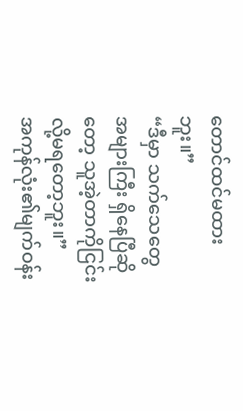တောင်ထင်မထားဘူး။”
“ဒီမှာ သက်သေတွေအများကြီး ရှိနေပြီဆိုတော့ သူအဲ့တာကိုငြင်းလို့မရတော့ဘူး။”
အကုန်လုံး၏မျက်ဝန်း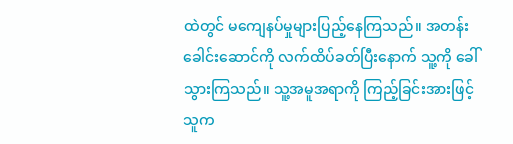ထဲတွင် မကျေနပ်မှုများပြည့်နေကြသည်။ အတန်းခေါင်းဆောင်ကို လက်ထိပ်ခတ်ပြီးနောက် သူ့ကို ခေါ်သွားကြသည်။ သူ့အမူအရာကို ကြည့်ခြင်းအားဖြင့် သူက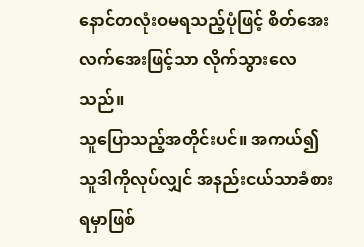နောင်တလုံးဝမရသည့်ပုံဖြင့် စိတ်အေးလက်အေးဖြင့်သာ လိုက်သွားလေသည်။
သူပြောသည့်အတိုင်းပင်။ အကယ်၍ သူဒါကိုလုပ်လျှင် အနည်းငယ်သာခံစားရမှာဖြစ်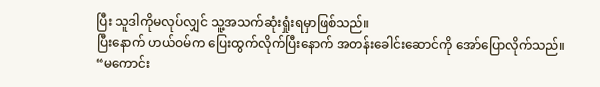ပြီး သူဒါကိုမလုပ်လျှင် သူ့အသက်ဆုံးရှုံးရမှာဖြစ်သည်။
ပြီးနောက် ဟယ်ဝမ်က ပြေးထွက်လိုက်ပြီးနောက် အတန်းခေါင်းဆောင်ကို အော်ပြောလိုက်သည်။
“မကောင်း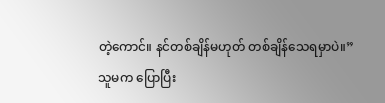တဲ့ကောင်။ နင်တစ်ချိန်မဟုတ် တစ်ချိန်သေရမှာပဲ။”
သူမက ပြောပြီး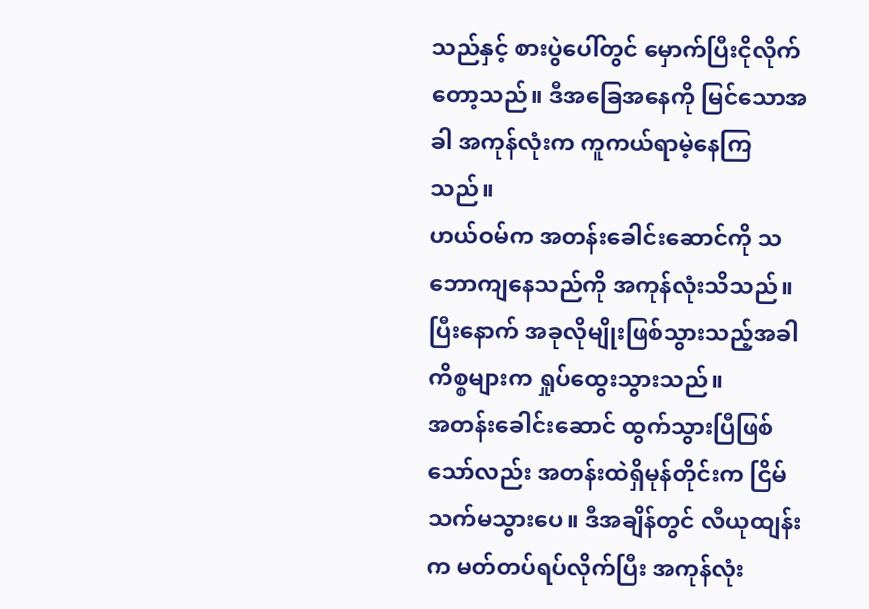သည်နှင့် စားပွဲပေါ်တွင် မှောက်ပြီးငိုလိုက်တော့သည်။ ဒီအခြေအနေကို မြင်သောအခါ အကုန်လုံးက ကူကယ်ရာမဲ့နေကြသည်။
ဟယ်ဝမ်က အတန်းခေါင်းဆောင်ကို သဘောကျနေသည်ကို အကုန်လုံးသိသည်။ ပြီးနောက် အခုလိုမျိုးဖြစ်သွားသည့်အခါ ကိစ္စများက ရှုပ်ထွေးသွားသည်။
အတန်းခေါင်းဆောင် ထွက်သွားပြီဖြစ်သော်လည်း အတန်းထဲရှိမုန်တိုင်းက ငြိမ်သက်မသွားပေ။ ဒီအချိန်တွင် လီယုထျန်းက မတ်တပ်ရပ်လိုက်ပြီး အကုန်လုံး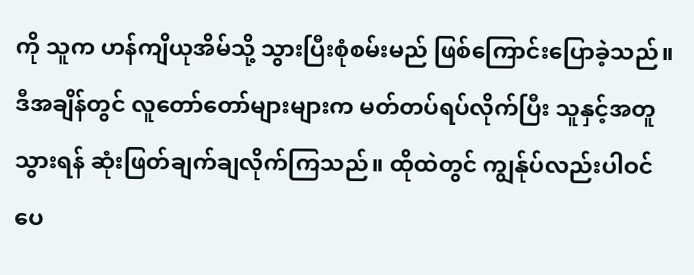ကို သူက ဟန်ကျိယုအိမ်သို့ သွားပြီးစုံစမ်းမည် ဖြစ်ကြောင်းပြောခဲ့သည်။ ဒီအချိန်တွင် လူတော်တော်များများက မတ်တပ်ရပ်လိုက်ပြီး သူနှင့်အတူသွားရန် ဆုံးဖြတ်ချက်ချလိုက်ကြသည်။ ထိုထဲတွင် ကျွန်ုပ်လည်းပါဝင်ပေ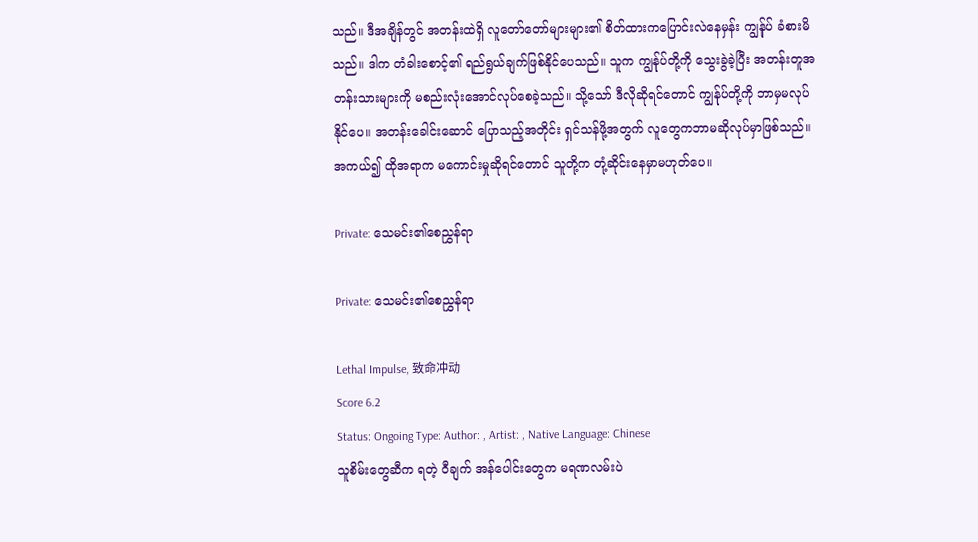သည်။ ဒီအချိန်တွင် အတန်းထဲရှိ လူတော်တော်များများ၏ စိတ်ထားကပြောင်းလဲနေမှန်း ကျွန်ုပ် ခံစားမိသည်။ ဒါက တံခါးစောင့်၏ ရည်ရွယ်ချက်ဖြစ်နိုင်ပေသည်။ သူက ကျွန်ုပ်တို့ကို သွေးခွဲခဲ့ပြီး အတန်းတူအတန်းသားများကို မစည်းလုံးအောင်လုပ်စေခဲ့သည်။ သို့သော် ဒီလိုဆိုရင်တောင် ကျွန်ုပ်တို့ကို ဘာမှမလုပ်နိုင်ပေ။ အတန်းခေါင်းဆောင် ပြောသည့်အတိုင်း ရှင်သန်ဖို့အတွက် လူတွေကဘာမဆိုလုပ်မှာဖြစ်သည်။ အကယ်၍ ထိုအရာက မကောင်းမှုဆိုရင်တောင် သူတို့က တုံ့ဆိုင်းနေမှာမဟုတ်ပေ။

Private: သေမင်း၏စေညွှန်ရာ

Private: သေမင်း၏စေညွှန်ရာ

Lethal Impulse, 致命冲动
Score 6.2
Status: Ongoing Type: Author: , Artist: , Native Language: Chinese
သူစိမ်းတွေဆီက ရတဲ့ ဝီချက် အန်ပေါင်းတွေက မရဏလမ်းပဲ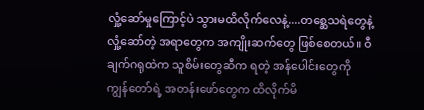လှုံ့ဆော်မှုကြောင့်ပဲ သွားမထိလိုက်လေနဲ့....တစ္ဆေသရဲတွေနဲ့ လှုံ့ဆော်တဲ့ အရာတွေက အကျိုးဆက်တွေ ဖြစ်စေတယ်။ ဝီချက်ဂရုထဲက သူစိမ်းတွေဆီက ရတဲ့ အန်ပေါင်းတွေကို ကျွန်တော်ရဲ့ အတန်းဖော်တွေက ထိလိုက်မိ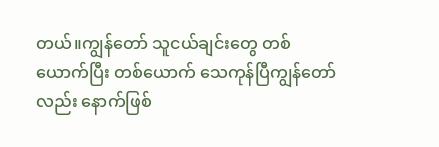တယ်။ကျွန်တော် သူငယ်ချင်းတွေ တစ်ယောက်ပြီး တစ်ယောက် သေကုန်ပြီကျွန်တော်လည်း နောက်ဖြစ်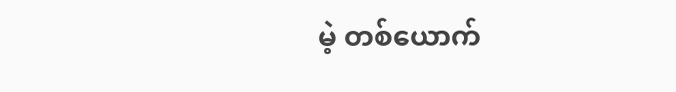မဲ့ တစ်ယောက်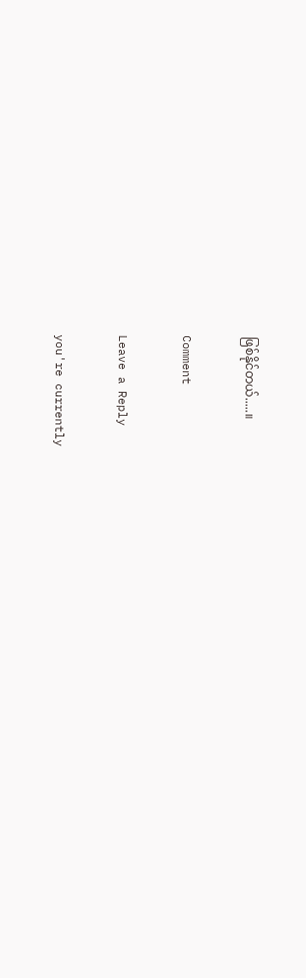ဖြစ်နိုင်တယ်.....။

Comment

Leave a Reply

you're currently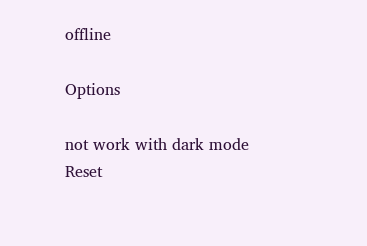offline

Options

not work with dark mode
Reset